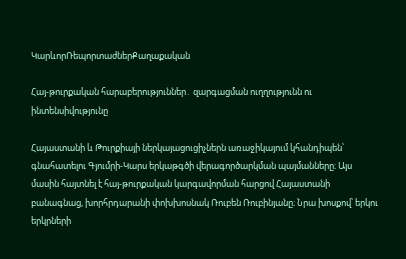ԿարևորՌեպորտաժներՔաղաքական

Հայ-թուրքական հարաբերություններ․ զարգացման ուղղությունն ու ինտենսիվությունը

Հայաստանի և Թուրքիայի ներկայացուցիչներն առաջիկայում կհանդիպեն՝ գնահատելու Գյումրի-Կարս երկաթգծի վերագործարկման պայմանները։ Այս մասին հայտնել է հայ-թուրքական կարգավորման հարցով Հայաստանի բանագնաց, խորհրդարանի փոխխոսնակ Ռուբեն Ռուբինյանը։ Նրա խոսքով՝ երկու երկրների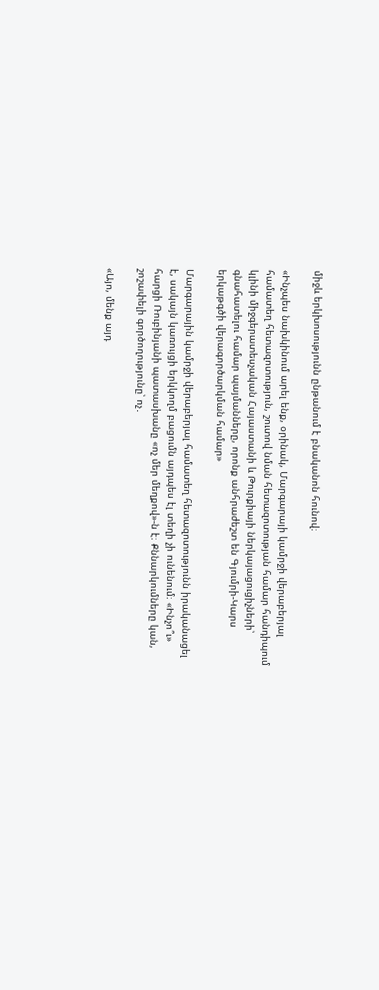միջև երկխոսությունն ընթանում է բնականոն հունով։

«Ինչպես նախկինում արել ենք, օրինակ, Մարգարայի կամրջի վերաբերյալ համատեղ հետազոտություն, շուտով նման հետազոտության համար հանդիպում կլինի միջգերատեսչական Հայաստանի և Թուրքիայի ներկայացուցիչների՝ գնահատելու համար պայմանները, որոնք անհրաժեշտ են Գյումրի-Կարս երկաթգծի վերագործարկման համար»

Մարգարային կամրջի վերաբերյալ համատեղ հետազոտությունն իրականացել է, սակայն կառույցի երկկողմ բացումն այդպես էլ տեղի չի ունենում։ «Ինչո՞ւ» հարցի Ռուբինյանի պատասխանը «ոչ մեր մեղքով»-ն է։ Քննարկումները կան, շոշափելի գործողությունը՝ ոչ․

«Այո, մենք այդ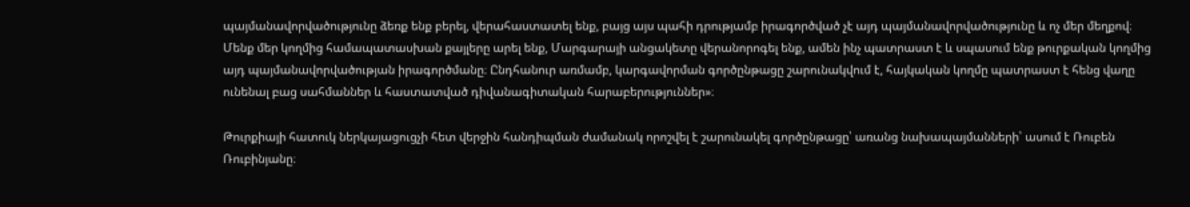պայմանավորվածությունը ձեռք ենք բերել, վերահաստատել ենք, բայց այս պահի դրությամբ իրագործված չէ այդ պայմանավորվածությունը և ոչ մեր մեղքով։ Մենք մեր կողմից համապատասխան քայլերը արել ենք, Մարգարայի անցակետը վերանորոգել ենք, ամեն ինչ պատրաստ է և սպասում ենք թուրքական կողմից այդ պայմանավորվածության իրագործմանը։ Ընդհանուր առմամբ, կարգավորման գործընթացը շարունակվում է, հայկական կողմը պատրաստ է հենց վաղը ունենալ բաց սահմաններ և հաստատված դիվանագիտական հարաբերություններ»։

Թուրքիայի հատուկ ներկայացուցչի հետ վերջին հանդիպման ժամանակ որոշվել է շարունակել գործընթացը՝ առանց նախապայմանների՝ ասում է Ռուբեն Ռուբինյանը։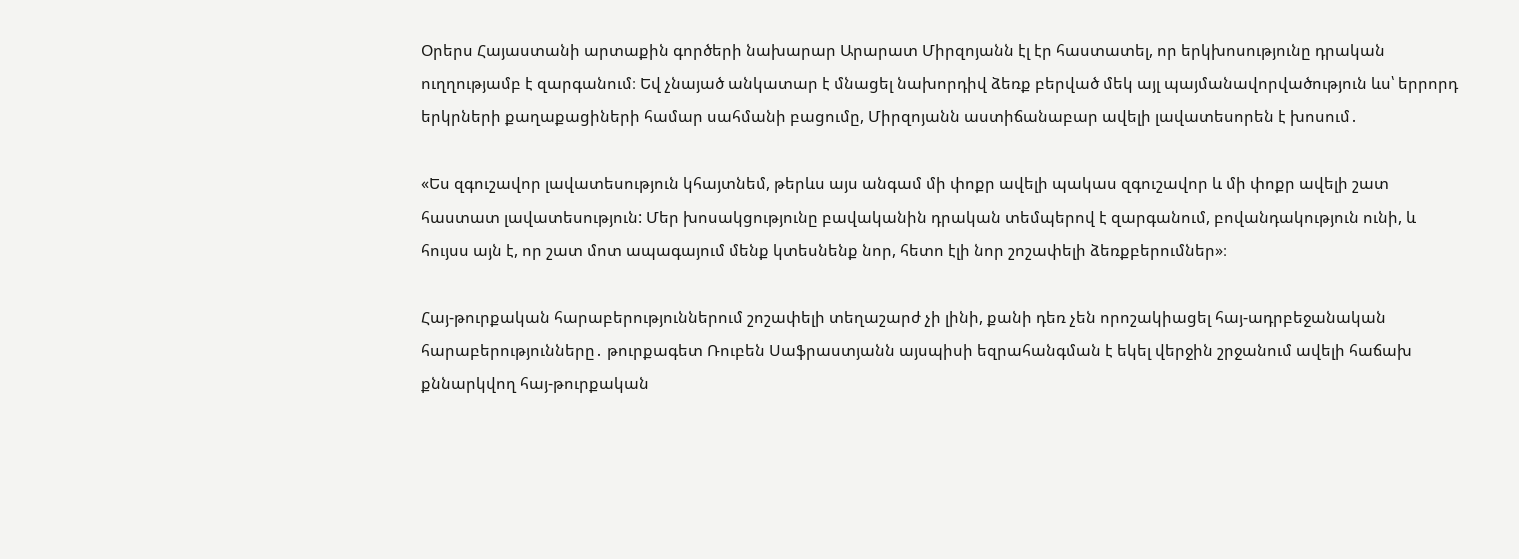Օրերս Հայաստանի արտաքին գործերի նախարար Արարատ Միրզոյանն էլ էր հաստատել, որ երկխոսությունը դրական ուղղությամբ է զարգանում։ Եվ չնայած անկատար է մնացել նախորդիվ ձեռք բերված մեկ այլ պայմանավորվածություն ևս՝ երրորդ երկրների քաղաքացիների համար սահմանի բացումը, Միրզոյանն աստիճանաբար ավելի լավատեսորեն է խոսում․

«Ես զգուշավոր լավատեսություն կհայտնեմ, թերևս այս անգամ մի փոքր ավելի պակաս զգուշավոր և մի փոքր ավելի շատ հաստատ լավատեսություն: Մեր խոսակցությունը բավականին դրական տեմպերով է զարգանում, բովանդակություն ունի, և հույսս այն է, որ շատ մոտ ապագայում մենք կտեսնենք նոր, հետո էլի նոր շոշափելի ձեռքբերումներ»։

Հայ-թուրքական հարաբերություններում շոշափելի տեղաշարժ չի լինի, քանի դեռ չեն որոշակիացել հայ-ադրբեջանական հարաբերությունները․ թուրքագետ Ռուբեն Սաֆրաստյանն այսպիսի եզրահանգման է եկել վերջին շրջանում ավելի հաճախ քննարկվող հայ-թուրքական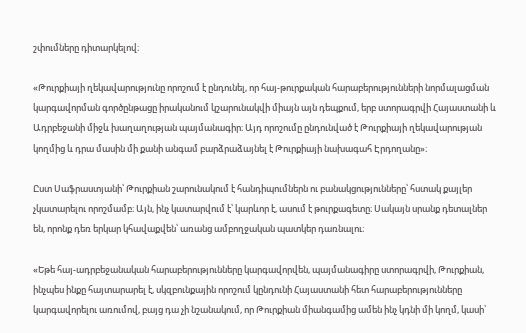շփումները դիտարկելով։

«Թուրքիայի ղեկավարությունը որոշում է ընդունել, որ հայ-թուրքական հարաբերությունների նորմալացման կարգավորման գործընթացը իրականում կշարունակվի միայն այն դեպքում, երբ ստորագրվի Հայաստանի և Ադրբեջանի միջև խաղաղության պայմանագիր։ Այդ որոշումը ընդունված է Թուրքիայի ղեկավարության կողմից և դրա մասին մի քանի անգամ բարձրաձայնել է Թուրքիայի նախագահ Էրդողանը»։

Ըստ Սաֆրաստյանի՝ Թուրքիան շարունակում է հանդիպումներն ու բանակցությունները՝ հստակ քայլեր չկատարելու որոշմամբ։ Այն, ինչ կատարվում է՝ կարևոր է, ասում է թուրքագետը։ Սակայն սրանք դետալներ են, որոնք դեռ երկար կհավաքվեն՝ առանց ամբողջական պատկեր դառնալու։

«Եթե հայ-ադրբեջանական հարաբերությունները կարգավորվեն, պայմանագիրը ստորագրվի, Թուրքիան, ինչպես ինքը հայտարարել է, սկզբունքային որոշում կընդունի Հայաստանի հետ հարաբերությունները կարգավորելու առումով, բայց դա չի նշանակում, որ Թուրքիան միանգամից ամեն ինչ կդնի մի կողմ, կասի՝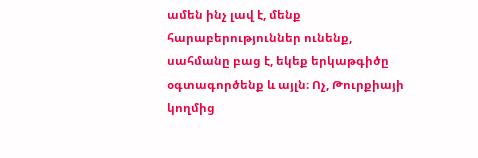ամեն ինչ լավ է, մենք հարաբերություններ ունենք, սահմանը բաց է, եկեք երկաթգիծը օգտագործենք և այլն։ Ոչ, Թուրքիայի կողմից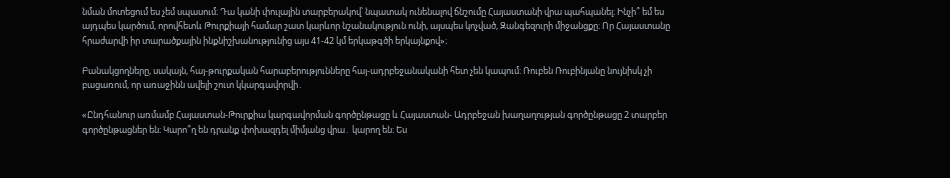նման մոտեցում ես չեմ սպասում։ Դա կանի փուլային տարբերակով՝ նպատակ ունենալով ճնշումը Հայաստանի վրա պահպանել։ Ինչի՞ եմ ես այդպես կարծում, որովհետև Թուրքիայի համար շատ կարևոր նշանակություն ունի, այսպես կոչված, Զանգեզուրի միջանցքը։ Որ Հայաստանը հրաժարվի իր տարածքային ինքնիշխանությունից այս 41-42 կմ երկաթգծի երկայնքով»։

Բանակցողները, սակայն, հայ-թուրքական հարաբերությունները հայ-ադրբեջանականի հետ չեն կապում։ Ռուբեն Ռուբինյանը նույնիսկ չի բացառում, որ առաջինն ավելի շուտ կկարգավորվի․

«Ընդհանուր առմամբ Հայաստան-Թուրքիա կարգավորման գործընթացը և Հայաստան- Ադրբեջան խաղաղության գործընթացը 2 տարբեր գործընթացներ են։ Կարո՞ղ են դրանք փոխազդել միմյանց վրա․ կարող են։ Ես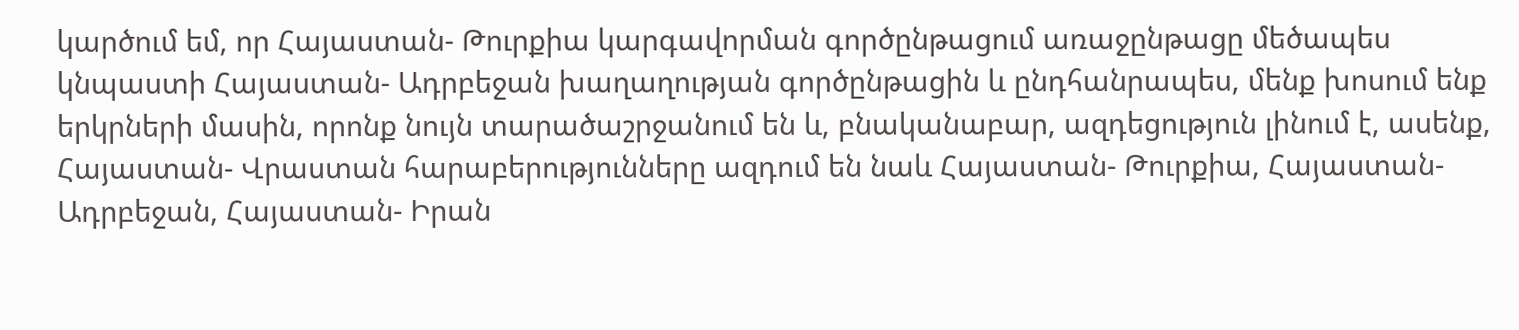կարծում եմ, որ Հայաստան- Թուրքիա կարգավորման գործընթացում առաջընթացը մեծապես կնպաստի Հայաստան- Ադրբեջան խաղաղության գործընթացին և ընդհանրապես, մենք խոսում ենք երկրների մասին, որոնք նույն տարածաշրջանում են և, բնականաբար, ազդեցություն լինում է, ասենք, Հայաստան- Վրաստան հարաբերությունները ազդում են նաև Հայաստան- Թուրքիա, Հայաստան- Ադրբեջան, Հայաստան- Իրան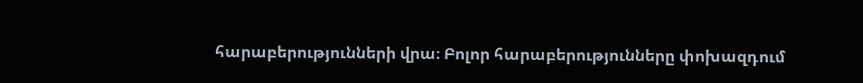հարաբերությունների վրա։ Բոլոր հարաբերությունները փոխազդում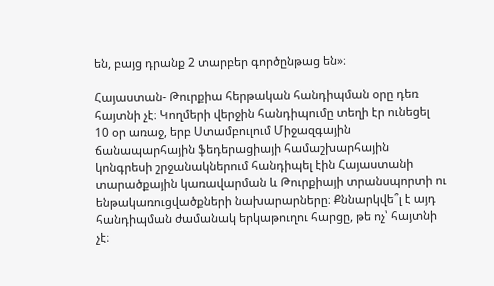են, բայց դրանք 2 տարբեր գործընթաց են»։

Հայաստան- Թուրքիա հերթական հանդիպման օրը դեռ հայտնի չէ։ Կողմերի վերջին հանդիպումը տեղի էր ունեցել 10 օր առաջ, երբ Ստամբուլում Միջազգային ճանապարհային ֆեդերացիայի համաշխարհային կոնգրեսի շրջանակներում հանդիպել էին Հայաստանի տարածքային կառավարման և Թուրքիայի տրանսպորտի ու ենթակառուցվածքների նախարարները։ Քննարկվե՞լ է այդ հանդիպման ժամանակ երկաթուղու հարցը, թե ոչ՝ հայտնի չէ։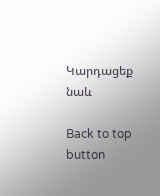Կարդացեք նաև

Back to top button